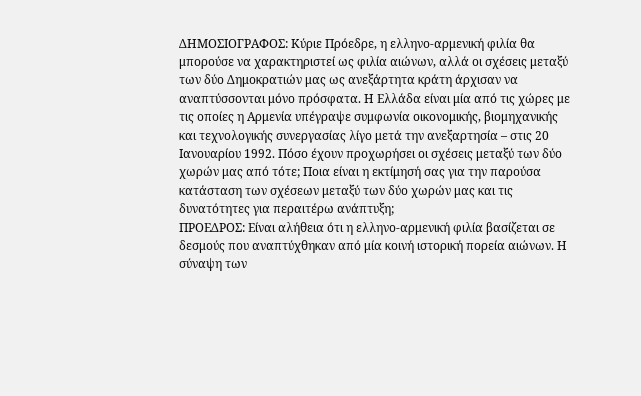ΔΗΜΟΣΙΟΓΡΑΦΟΣ: Κύριε Πρόεδρε, η ελληνο-αρμενική φιλία θα μπορούσε να χαρακτηριστεί ως φιλία αιώνων, αλλά οι σχέσεις μεταξύ των δύο Δημοκρατιών μας ως ανεξάρτητα κράτη άρχισαν να αναπτύσσονται μόνο πρόσφατα. Η Ελλάδα είναι μία από τις χώρες με τις οποίες η Αρμενία υπέγραψε συμφωνία οικονομικής, βιομηχανικής και τεχνολογικής συνεργασίας λίγο μετά την ανεξαρτησία – στις 20 Ιανουαρίου 1992. Πόσο έχουν προχωρήσει οι σχέσεις μεταξύ των δύο χωρών μας από τότε; Ποια είναι η εκτίμησή σας για την παρούσα κατάσταση των σχέσεων μεταξύ των δύο χωρών μας και τις δυνατότητες για περαιτέρω ανάπτυξη;
ΠΡΟΕΔΡΟΣ: Είναι αλήθεια ότι η ελληνο-αρμενική φιλία βασίζεται σε δεσμούς που αναπτύχθηκαν από μία κοινή ιστορική πορεία αιώνων. Η σύναψη των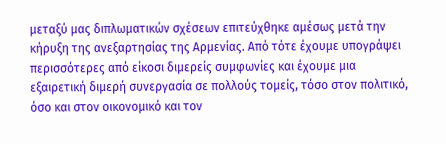μεταξύ μας διπλωματικών σχέσεων επιτεύχθηκε αμέσως μετά την κήρυξη της ανεξαρτησίας της Αρμενίας. Από τότε έχουμε υπογράψει περισσότερες από είκοσι διμερείς συμφωνίες και έχουμε μια εξαιρετική διμερή συνεργασία σε πολλούς τομείς, τόσο στον πολιτικό, όσο και στον οικονομικό και τον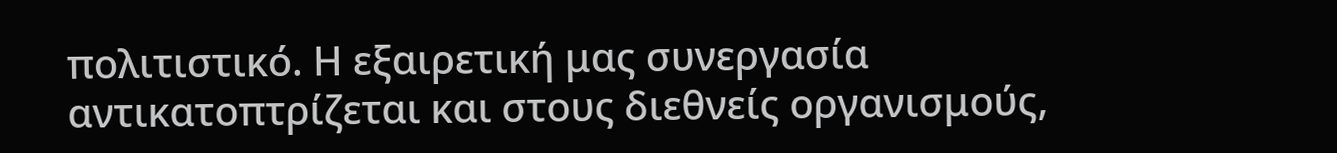πολιτιστικό. Η εξαιρετική μας συνεργασία αντικατοπτρίζεται και στους διεθνείς οργανισμούς,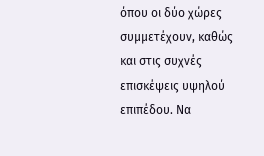όπου οι δύο χώρες συμμετέχουν, καθώς και στις συχνές επισκέψεις υψηλού επιπέδου. Να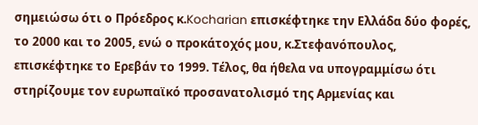σημειώσω ότι ο Πρόεδρος κ.Kocharian επισκέφτηκε την Ελλάδα δύο φορές, το 2000 και το 2005, ενώ ο προκάτοχός μου, κ.Στεφανόπουλος, επισκέφτηκε το Ερεβάν το 1999. Τέλος, θα ήθελα να υπογραμμίσω ότι στηρίζουμε τον ευρωπαϊκό προσανατολισμό της Αρμενίας και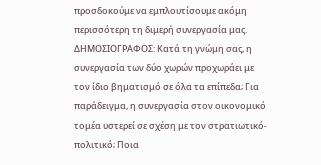προσδοκούμε να εμπλουτίσουμε ακόμη περισσότερη τη διμερή συνεργασία μας.
ΔΗΜΟΣΙΟΓΡΑΦΟΣ: Κατά τη γνώμη σας, η συνεργασία των δύο χωρών προχωράει με τον ίδιο βηματισμό σε όλα τα επίπεδα; Για παράδειγμα, η συνεργασία στον οικονομικό τομέα υστερεί σε σχέση με τον στρατιωτικό-πολιτικό; Ποια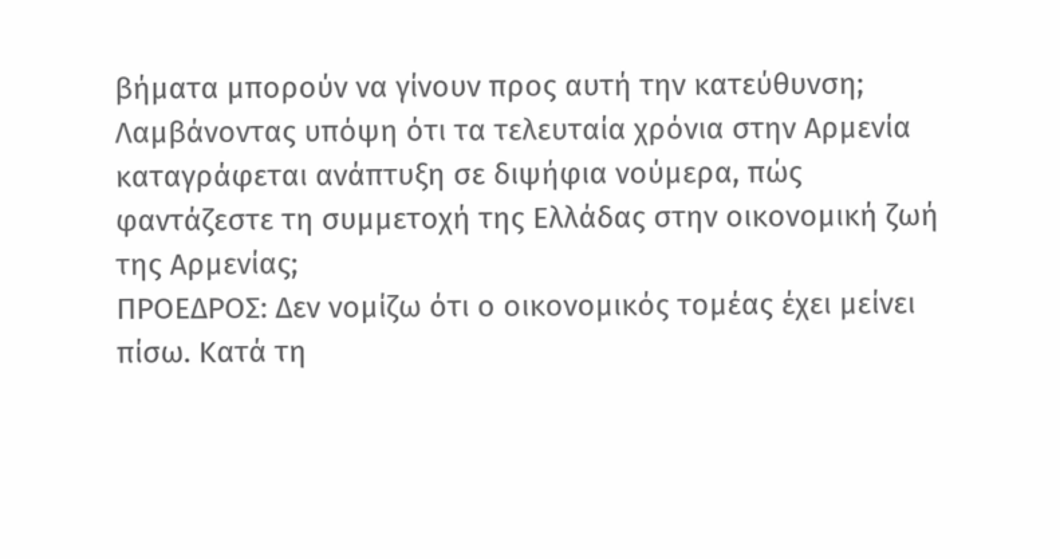βήματα μπορούν να γίνουν προς αυτή την κατεύθυνση; Λαμβάνοντας υπόψη ότι τα τελευταία χρόνια στην Αρμενία καταγράφεται ανάπτυξη σε διψήφια νούμερα, πώς φαντάζεστε τη συμμετοχή της Ελλάδας στην οικονομική ζωή της Αρμενίας;
ΠΡΟΕΔΡΟΣ: Δεν νομίζω ότι ο οικονομικός τομέας έχει μείνει πίσω. Κατά τη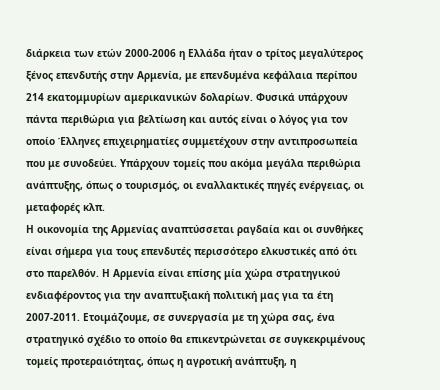διάρκεια των ετών 2000-2006 η Ελλάδα ήταν ο τρίτος μεγαλύτερος ξένος επενδυτής στην Αρμενία, με επενδυμένα κεφάλαια περίπου 214 εκατομμυρίων αμερικανικών δολαρίων. Φυσικά υπάρχουν πάντα περιθώρια για βελτίωση και αυτός είναι ο λόγος για τον οποίο Έλληνες επιχειρηματίες συμμετέχουν στην αντιπροσωπεία που με συνοδεύει. Υπάρχουν τομείς που ακόμα μεγάλα περιθώρια ανάπτυξης, όπως ο τουρισμός, οι εναλλακτικές πηγές ενέργειας, οι μεταφορές κλπ.
Η οικονομία της Αρμενίας αναπτύσσεται ραγδαία και οι συνθήκες είναι σήμερα για τους επενδυτές περισσότερο ελκυστικές από ότι στο παρελθόν. Η Αρμενία είναι επίσης μία χώρα στρατηγικού ενδιαφέροντος για την αναπτυξιακή πολιτική μας για τα έτη 2007-2011. Ετοιμάζουμε, σε συνεργασία με τη χώρα σας, ένα στρατηγικό σχέδιο το οποίο θα επικεντρώνεται σε συγκεκριμένους τομείς προτεραιότητας, όπως η αγροτική ανάπτυξη, η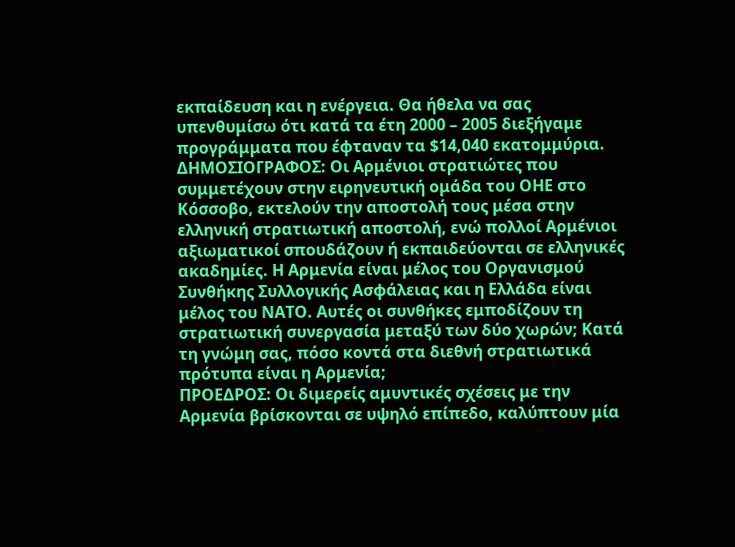εκπαίδευση και η ενέργεια. Θα ήθελα να σας υπενθυμίσω ότι κατά τα έτη 2000 – 2005 διεξήγαμε προγράμματα που έφταναν τα $14,040 εκατομμύρια.
ΔΗΜΟΣΙΟΓΡΑΦΟΣ: Οι Αρμένιοι στρατιώτες που συμμετέχουν στην ειρηνευτική ομάδα του ΟΗΕ στο Κόσσοβο, εκτελούν την αποστολή τους μέσα στην ελληνική στρατιωτική αποστολή, ενώ πολλοί Αρμένιοι αξιωματικοί σπουδάζουν ή εκπαιδεύονται σε ελληνικές ακαδημίες. Η Αρμενία είναι μέλος του Οργανισμού Συνθήκης Συλλογικής Ασφάλειας και η Ελλάδα είναι μέλος του ΝΑΤΟ. Αυτές οι συνθήκες εμποδίζουν τη στρατιωτική συνεργασία μεταξύ των δύο χωρών; Κατά τη γνώμη σας, πόσο κοντά στα διεθνή στρατιωτικά πρότυπα είναι η Αρμενία;
ΠΡΟΕΔΡΟΣ: Οι διμερείς αμυντικές σχέσεις με την Αρμενία βρίσκονται σε υψηλό επίπεδο, καλύπτουν μία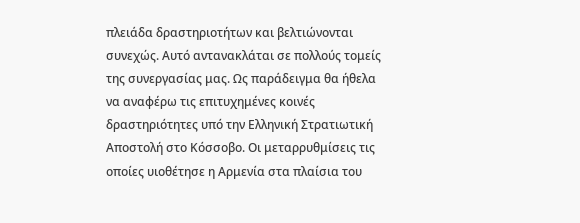πλειάδα δραστηριοτήτων και βελτιώνονται συνεχώς. Αυτό αντανακλάται σε πολλούς τομείς της συνεργασίας μας. Ως παράδειγμα θα ήθελα να αναφέρω τις επιτυχημένες κοινές δραστηριότητες υπό την Ελληνική Στρατιωτική Αποστολή στο Κόσσοβο. Οι μεταρρυθμίσεις τις οποίες υιοθέτησε η Αρμενία στα πλαίσια του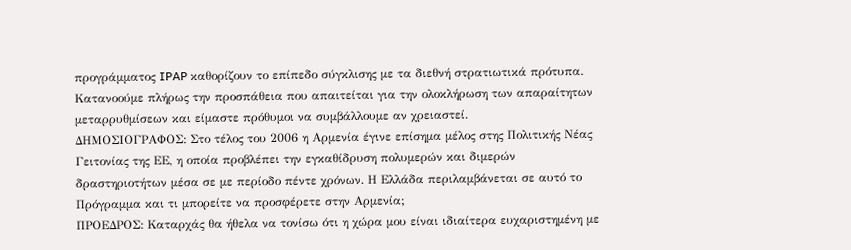προγράμματος IPAP καθορίζουν το επίπεδο σύγκλισης με τα διεθνή στρατιωτικά πρότυπα. Κατανοούμε πλήρως την προσπάθεια που απαιτείται για την ολοκλήρωση των απαραίτητων μεταρρυθμίσεων και είμαστε πρόθυμοι να συμβάλλουμε αν χρειαστεί.
ΔΗΜΟΣΙΟΓΡΑΦΟΣ: Στο τέλος του 2006 η Αρμενία έγινε επίσημα μέλος στης Πολιτικής Νέας Γειτονίας της ΕΕ, η οποία προβλέπει την εγκαθίδρυση πολυμερών και διμερών δραστηριοτήτων μέσα σε με περίοδο πέντε χρόνων. Η Ελλάδα περιλαμβάνεται σε αυτό το Πρόγραμμα και τι μπορείτε να προσφέρετε στην Αρμενία;
ΠΡΟΕΔΡΟΣ: Καταρχάς θα ήθελα να τονίσω ότι η χώρα μου είναι ιδιαίτερα ευχαριστημένη με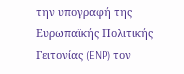την υπογραφή της Ευρωπαϊκής Πολιτικής Γειτονίας (ENP) τον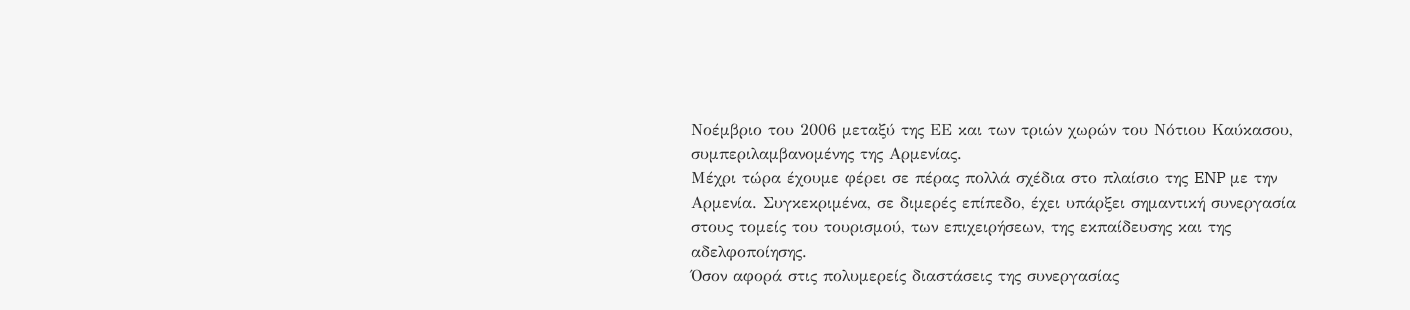Νοέμβριο του 2006 μεταξύ της ΕΕ και των τριών χωρών του Νότιου Καύκασου, συμπεριλαμβανομένης της Αρμενίας.
Μέχρι τώρα έχουμε φέρει σε πέρας πολλά σχέδια στο πλαίσιο της ENP με την Αρμενία. Συγκεκριμένα, σε διμερές επίπεδο, έχει υπάρξει σημαντική συνεργασία στους τομείς του τουρισμού, των επιχειρήσεων, της εκπαίδευσης και της αδελφοποίησης.
Όσον αφορά στις πολυμερείς διαστάσεις της συνεργασίας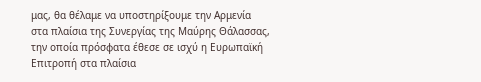μας, θα θέλαμε να υποστηρίξουμε την Αρμενία στα πλαίσια της Συνεργίας της Μαύρης Θάλασσας, την οποία πρόσφατα έθεσε σε ισχύ η Ευρωπαϊκή Επιτροπή στα πλαίσια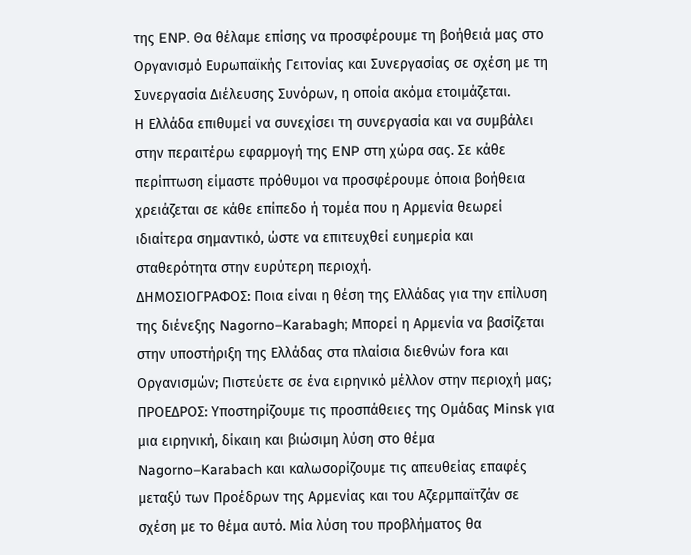της ENP. Θα θέλαμε επίσης να προσφέρουμε τη βοήθειά μας στο Οργανισμό Ευρωπαϊκής Γειτονίας και Συνεργασίας σε σχέση με τη Συνεργασία Διέλευσης Συνόρων, η οποία ακόμα ετοιμάζεται.
Η Ελλάδα επιθυμεί να συνεχίσει τη συνεργασία και να συμβάλει στην περαιτέρω εφαρμογή της ENP στη χώρα σας. Σε κάθε περίπτωση είμαστε πρόθυμοι να προσφέρουμε όποια βοήθεια χρειάζεται σε κάθε επίπεδο ή τομέα που η Αρμενία θεωρεί ιδιαίτερα σημαντικό, ώστε να επιτευχθεί ευημερία και σταθερότητα στην ευρύτερη περιοχή.
ΔΗΜΟΣΙΟΓΡΑΦΟΣ: Ποια είναι η θέση της Ελλάδας για την επίλυση της διένεξης Nagorno–Karabagh; Μπορεί η Αρμενία να βασίζεται στην υποστήριξη της Ελλάδας στα πλαίσια διεθνών fora και Οργανισμών; Πιστεύετε σε ένα ειρηνικό μέλλον στην περιοχή μας;
ΠΡΟΕΔΡΟΣ: Υποστηρίζουμε τις προσπάθειες της Ομάδας Minsk για μια ειρηνική, δίκαιη και βιώσιμη λύση στο θέμα Nagorno–Karabach και καλωσορίζουμε τις απευθείας επαφές μεταξύ των Προέδρων της Αρμενίας και του Αζερμπαϊτζάν σε σχέση με το θέμα αυτό. Μία λύση του προβλήματος θα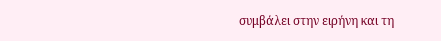συμβάλει στην ειρήνη και τη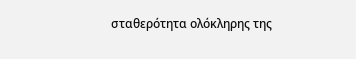σταθερότητα ολόκληρης της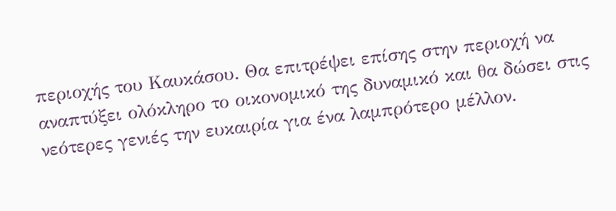περιοχής του Καυκάσου. Θα επιτρέψει επίσης στην περιοχή να αναπτύξει ολόκληρο το οικονομικό της δυναμικό και θα δώσει στις νεότερες γενιές την ευκαιρία για ένα λαμπρότερο μέλλον.